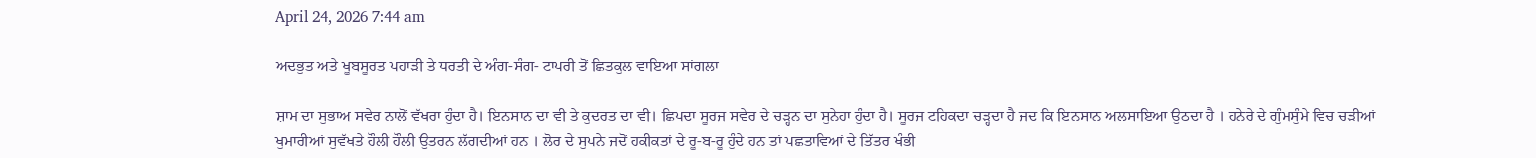April 24, 2026 7:44 am

ਅਦਭੁਤ ਅਤੇ ਖੂਬਸੂਰਤ ਪਹਾੜੀ ਤੇ ਧਰਤੀ ਦੇ ਅੰਗ-ਸੰਗ- ਟਾਪਰੀ ਤੋਂ ਛਿਤਕੁਲ ਵਾਇਆ ਸਾਂਗਲਾ

ਸ਼ਾਮ ਦਾ ਸੁਭਾਅ ਸਵੇਰ ਨਾਲੋਂ ਵੱਖਰਾ ਹੁੰਦਾ ਹੈ। ਇਨਸਾਨ ਦਾ ਵੀ ਤੇ ਕੁਦਰਤ ਦਾ ਵੀ। ਛਿਪਦਾ ਸੂਰਜ ਸਵੇਰ ਦੇ ਚੜ੍ਹਨ ਦਾ ਸੁਨੇਹਾ ਹੁੰਦਾ ਹੈ। ਸੂਰਜ ਟਹਿਕਦਾ ਚੜ੍ਹਦਾ ਹੈ ਜਦ ਕਿ ਇਨਸਾਨ ਅਲਸਾਇਆ ਉਠਦਾ ਹੈ । ਹਨੇਰੇ ਦੇ ਗੁੰਮਸੁੰਮੇ ਵਿਚ ਚੜੀਆਂ ਖੁਮਾਰੀਆਂ ਸੁਵੱਖਤੇ ਹੌਲੀ ਹੌਲੀ ਉਤਰਨ ਲੱਗਦੀਆਂ ਹਨ । ਲੋਰ ਦੇ ਸੁਪਨੇ ਜਦੋਂ ਹਕੀਕਤਾਂ ਦੇ ਰੂ-ਬ-ਰੂ ਹੁੰਦੇ ਹਨ ਤਾਂ ਪਛਤਾਵਿਆਂ ਦੇ ਤਿੱਤਰ ਖੰਭੀ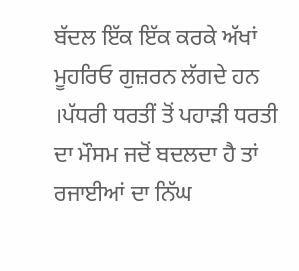ਬੱਦਲ ਇੱਕ ਇੱਕ ਕਰਕੇ ਅੱਖਾਂ ਮੂਹਰਿਓ ਗੁਜ਼ਰਨ ਲੱਗਦੇ ਹਨ ।ਪੱਧਰੀ ਧਰਤੀਂ ਤੋਂ ਪਹਾੜੀ ਧਰਤੀ ਦਾ ਮੌਸਮ ਜਦੋਂ ਬਦਲਦਾ ਹੈ ਤਾਂ ਰਜਾਈਆਂ ਦਾ ਨਿੱਘ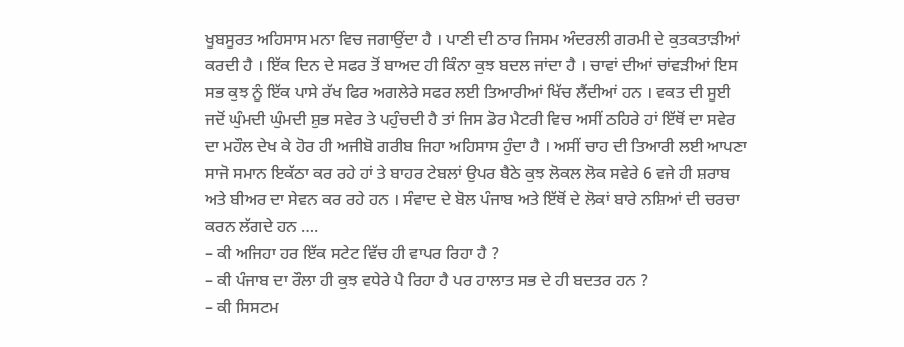ਖੂਬਸੂਰਤ ਅਹਿਸਾਸ ਮਨਾ ਵਿਚ ਜਗਾਉਂਦਾ ਹੈ । ਪਾਣੀ ਦੀ ਠਾਰ ਜਿਸਮ ਅੰਦਰਲੀ ਗਰਮੀ ਦੇ ਕੁਤਕਤਾੜੀਆਂ ਕਰਦੀ ਹੈ । ਇੱਕ ਦਿਨ ਦੇ ਸਫਰ ਤੋਂ ਬਾਅਦ ਹੀ ਕਿੰਨਾ ਕੁਝ ਬਦਲ ਜਾਂਦਾ ਹੈ । ਚਾਵਾਂ ਦੀਆਂ ਚਾਂਵੜੀਆਂ ਇਸ ਸਭ ਕੁਝ ਨੂੰ ਇੱਕ ਪਾਸੇ ਰੱਖ ਫਿਰ ਅਗਲੇਰੇ ਸਫਰ ਲਈ ਤਿਆਰੀਆਂ ਖਿੱਚ ਲੈਂਦੀਆਂ ਹਨ । ਵਕਤ ਦੀ ਸੂਈ ਜਦੋਂ ਘੁੰਮਦੀ ਘੁੰਮਦੀ ਸ਼ੁਭ ਸਵੇਰ ਤੇ ਪਹੁੰਚਦੀ ਹੈ ਤਾਂ ਜਿਸ ਡੋਰ ਮੈਟਰੀ ਵਿਚ ਅਸੀਂ ਠਹਿਰੇ ਹਾਂ ਇੱਥੋਂ ਦਾ ਸਵੇਰ ਦਾ ਮਹੌਲ ਦੇਖ ਕੇ ਹੋਰ ਹੀ ਅਜੀਬੋ ਗਰੀਬ ਜਿਹਾ ਅਹਿਸਾਸ ਹੁੰਦਾ ਹੈ । ਅਸੀਂ ਚਾਹ ਦੀ ਤਿਆਰੀ ਲਈ ਆਪਣਾ ਸਾਜੋ ਸਮਾਨ ਇਕੱਠਾ ਕਰ ਰਹੇ ਹਾਂ ਤੇ ਬਾਹਰ ਟੇਬਲਾਂ ਉਪਰ ਬੈਠੇ ਕੁਝ ਲੋਕਲ ਲੋਕ ਸਵੇਰੇ 6 ਵਜੇ ਹੀ ਸ਼ਰਾਬ ਅਤੇ ਬੀਅਰ ਦਾ ਸੇਵਨ ਕਰ ਰਹੇ ਹਨ । ਸੰਵਾਦ ਦੇ ਬੋਲ ਪੰਜਾਬ ਅਤੇ ਇੱਥੋਂ ਦੇ ਲੋਕਾਂ ਬਾਰੇ ਨਸ਼ਿਆਂ ਦੀ ਚਰਚਾ ਕਰਨ ਲੱਗਦੇ ਹਨ ….
– ਕੀ ਅਜਿਹਾ ਹਰ ਇੱਕ ਸਟੇਟ ਵਿੱਚ ਹੀ ਵਾਪਰ ਰਿਹਾ ਹੈ ?
– ਕੀ ਪੰਜਾਬ ਦਾ ਰੌਲਾ ਹੀ ਕੁਝ ਵਧੇਰੇ ਪੈ ਰਿਹਾ ਹੈ ਪਰ ਹਾਲਾਤ ਸਭ ਦੇ ਹੀ ਬਦਤਰ ਹਨ ?
– ਕੀ ਸਿਸਟਮ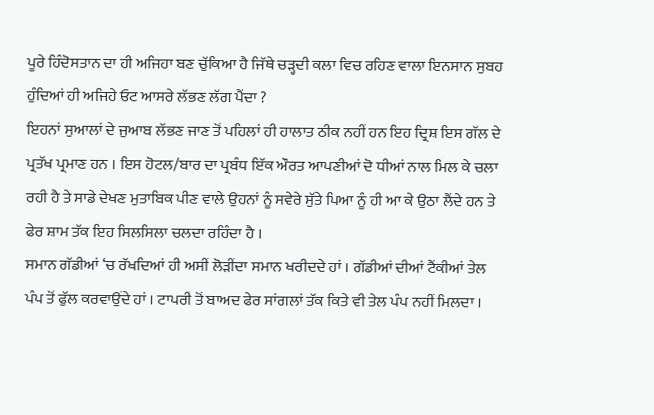ਪੂਰੇ ਹਿੰਦੋਸਤਾਨ ਦਾ ਹੀ ਅਜਿਹਾ ਬਣ ਚੁੱਕਿਆ ਹੈ ਜਿੱਥੇ ਚੜ੍ਹਦੀ ਕਲਾ ਵਿਚ ਰਹਿਣ ਵਾਲਾ ਇਨਸਾਨ ਸੁਬਹ ਹੁੰਦਿਆਂ ਹੀ ਅਜਿਹੇ ਓਟ ਆਸਰੇ ਲੱਭਣ ਲੱਗ ਪੈਂਦਾ ?
ਇਹਨਾਂ ਸੁਆਲਾਂ ਦੇ ਜੁਆਬ ਲੱਭਣ ਜਾਣ ਤੋਂ ਪਹਿਲਾਂ ਹੀ ਹਾਲਾਤ ਠੀਕ ਨਹੀਂ ਹਨ ਇਹ ਦ੍ਰਿਸ਼ ਇਸ ਗੱਲ ਦੇ ਪ੍ਰਤੱਖ ਪ੍ਰਮਾਣ ਹਨ । ਇਸ ਹੋਟਲ/ਬਾਰ ਦਾ ਪ੍ਰਬੰਧ ਇੱਕ ਔਰਤ ਆਪਣੀਆਂ ਦੋ ਧੀਆਂ ਨਾਲ ਮਿਲ ਕੇ ਚਲਾ ਰਹੀ ਹੈ ਤੇ ਸਾਡੇ ਦੇਖਣ ਮੁਤਾਬਿਕ ਪੀਣ ਵਾਲੇ ਉਹਨਾਂ ਨੂੰ ਸਵੇਰੇ ਸੁੱਤੇ ਪਿਆ ਨੂੰ ਹੀ ਆ ਕੇ ਉਠਾ ਲੈਂਦੇ ਹਨ ਤੇ ਫੇਰ ਸ਼ਾਮ ਤੱਕ ਇਹ ਸਿਲਸਿਲਾ ਚਲਦਾ ਰਹਿੰਦਾ ਹੈ ।
ਸਮਾਨ ਗੱਡੀਆਂ ‘ਚ ਰੱਖਦਿਆਂ ਹੀ ਅਸੀਂ ਲੋੜੀਂਦਾ ਸਮਾਨ ਖਰੀਦਦੇ ਹਾਂ । ਗੱਡੀਆਂ ਦੀਆਂ ਟੈਂਕੀਆਂ ਤੇਲ ਪੰਪ ਤੋਂ ਫੁੱਲ ਕਰਵਾਉਂਦੇ ਹਾਂ । ਟਾਪਰੀ ਤੋਂ ਬਾਅਦ ਫੇਰ ਸਾਂਗਲਾਂ ਤੱਕ ਕਿਤੇ ਵੀ ਤੇਲ ਪੰਪ ਨਹੀਂ ਮਿਲਦਾ ।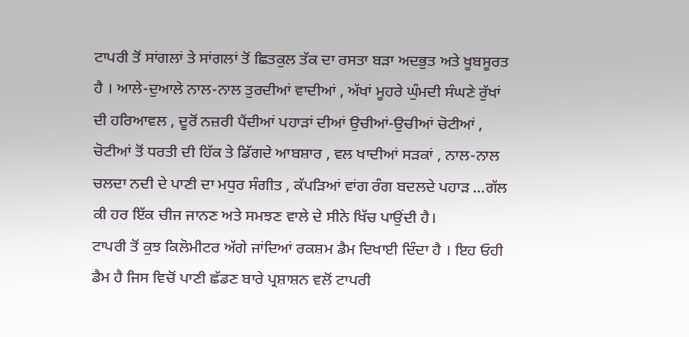ਟਾਪਰੀ ਤੋਂ ਸਾਂਗਲਾਂ ਤੇ ਸਾਂਗਲਾਂ ਤੋਂ ਛਿਤਕੁਲ ਤੱਕ ਦਾ ਰਸਤਾ ਬੜਾ ਅਦਭੁਤ ਅਤੇ ਖੂਬਸੂਰਤ ਹੈ । ਆਲੇ-ਦੁਆਲੇ ਨਾਲ-ਨਾਲ ਤੁਰਦੀਆਂ ਵਾਦੀਆਂ , ਅੱਖਾਂ ਮੂਹਰੇ ਘੁੰਮਦੀ ਸੰਘਣੇ ਰੁੱਖਾਂ ਦੀ ਹਰਿਆਵਲ , ਦੂਰੋਂ ਨਜ਼ਰੀ ਪੈਂਦੀਆਂ ਪਹਾੜਾਂ ਦੀਆਂ ਉਚੀਆਂ-ਉਚੀਆਂ ਚੋਟੀਆਂ , ਚੋਟੀਆਂ ਤੋਂ ਧਰਤੀ ਦੀ ਹਿੱਕ ਤੇ ਡਿੱਗਦੇ ਆਬਸ਼ਾਰ , ਵਲ ਖਾਦੀਆਂ ਸੜਕਾਂ , ਨਾਲ-ਨਾਲ ਚਲਦਾ ਨਦੀ ਦੇ ਪਾਣੀ ਦਾ ਮਧੁਰ ਸੰਗੀਤ , ਕੱਪੜਿਆਂ ਵਾਂਗ ਰੰਗ ਬਦਲਦੇ ਪਹਾੜ …ਗੱਲ ਕੀ ਹਰ ਇੱਕ ਚੀਜ ਜਾਨਣ ਅਤੇ ਸਮਝਣ ਵਾਲੇ ਦੇ ਸੀਨੇ ਖਿੱਚ ਪਾਉਂਦੀ ਹੈ।
ਟਾਪਰੀ ਤੋਂ ਕੁਝ ਕਿਲੋਮੀਟਰ ਅੱਗੇ ਜਾਂਦਿਆਂ ਰਕਸ਼ਮ ਡੈਮ ਦਿਖਾਈ ਦਿੰਦਾ ਹੈ । ਇਹ ਓਹੀ ਡੈਮ ਹੈ ਜਿਸ ਵਿਚੋਂ ਪਾਣੀ ਛੱਡਣ ਬਾਰੇ ਪ੍ਰਸ਼ਾਸ਼ਨ ਵਲੋਂ ਟਾਪਰੀ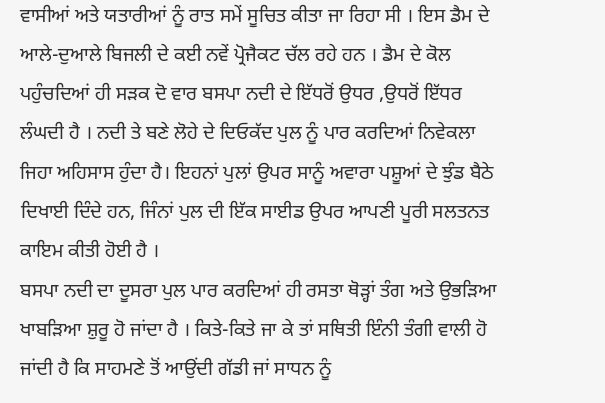ਵਾਸੀਆਂ ਅਤੇ ਯਤਾਰੀਆਂ ਨੂੰ ਰਾਤ ਸਮੇਂ ਸੂਚਿਤ ਕੀਤਾ ਜਾ ਰਿਹਾ ਸੀ । ਇਸ ਡੈਮ ਦੇ ਆਲੇ-ਦੁਆਲੇ ਬਿਜਲੀ ਦੇ ਕਈ ਨਵੇਂ ਪ੍ਰੋਜੈਕਟ ਚੱਲ ਰਹੇ ਹਨ । ਡੈਮ ਦੇ ਕੋਲ ਪਹੁੰਚਦਿਆਂ ਹੀ ਸੜਕ ਦੋ ਵਾਰ ਬਸਪਾ ਨਦੀ ਦੇ ਇੱਧਰੋਂ ਉਧਰ ,ਉਧਰੋਂ ਇੱਧਰ ਲੰਘਦੀ ਹੈ । ਨਦੀ ਤੇ ਬਣੇ ਲੋਹੇ ਦੇ ਦਿਓਕੱਦ ਪੁਲ ਨੂੰ ਪਾਰ ਕਰਦਿਆਂ ਨਿਵੇਕਲਾ ਜਿਹਾ ਅਹਿਸਾਸ ਹੁੰਦਾ ਹੈ। ਇਹਨਾਂ ਪੁਲਾਂ ਉਪਰ ਸਾਨੂੰ ਅਵਾਰਾ ਪਸ਼ੂਆਂ ਦੇ ਝੁੰਡ ਬੈਠੇ ਦਿਖਾਈ ਦਿੰਦੇ ਹਨ, ਜਿੰਨਾਂ ਪੁਲ ਦੀ ਇੱਕ ਸਾਈਡ ਉਪਰ ਆਪਣੀ ਪੂਰੀ ਸਲਤਨਤ ਕਾਇਮ ਕੀਤੀ ਹੋਈ ਹੈ ।
ਬਸਪਾ ਨਦੀ ਦਾ ਦੂਸਰਾ ਪੁਲ ਪਾਰ ਕਰਦਿਆਂ ਹੀ ਰਸਤਾ ਥੋੜ੍ਹਾਂ ਤੰਗ ਅਤੇ ਉਭੜਿਆ ਖਾਬੜਿਆ ਸ਼ੁਰੂ ਹੋ ਜਾਂਦਾ ਹੈ । ਕਿਤੇ-ਕਿਤੇ ਜਾ ਕੇ ਤਾਂ ਸਥਿਤੀ ਇੰਨੀ ਤੰਗੀ ਵਾਲੀ ਹੋ ਜਾਂਦੀ ਹੈ ਕਿ ਸਾਹਮਣੇ ਤੋਂ ਆਉਂਦੀ ਗੱਡੀ ਜਾਂ ਸਾਧਨ ਨੂੰ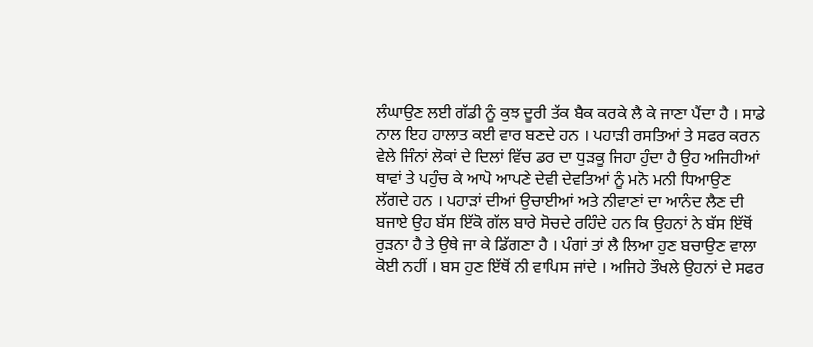ਲੰਘਾਉਣ ਲਈ ਗੱਡੀ ਨੂੰ ਕੁਝ ਦੂਰੀ ਤੱਕ ਬੈਕ ਕਰਕੇ ਲੈ ਕੇ ਜਾਣਾ ਪੈਂਦਾ ਹੈ । ਸਾਡੇ ਨਾਲ ਇਹ ਹਾਲਾਤ ਕਈ ਵਾਰ ਬਣਦੇ ਹਨ । ਪਹਾੜੀ ਰਸਤਿਆਂ ਤੇ ਸਫਰ ਕਰਨ ਵੇਲੇ ਜਿੰਨਾਂ ਲੋਕਾਂ ਦੇ ਦਿਲਾਂ ਵਿੱਚ ਡਰ ਦਾ ਧੁੜਕੂ ਜਿਹਾ ਹੁੰਦਾ ਹੈ ਉਹ ਅਜਿਹੀਆਂ ਥਾਵਾਂ ਤੇ ਪਹੁੰਚ ਕੇ ਆਪੋ ਆਪਣੇ ਦੇਵੀ ਦੇਵਤਿਆਂ ਨੂੰ ਮਨੋ ਮਨੀ ਧਿਆਉਣ ਲੱਗਦੇ ਹਨ । ਪਹਾੜਾਂ ਦੀਆਂ ਉਚਾਈਆਂ ਅਤੇ ਨੀਵਾਣਾਂ ਦਾ ਆਨੰਦ ਲੈਣ ਦੀ ਬਜਾਏ ਉਹ ਬੱਸ ਇੱਕੋ ਗੱਲ ਬਾਰੇ ਸੋਚਦੇ ਰਹਿੰਦੇ ਹਨ ਕਿ ਉਹਨਾਂ ਨੇ ਬੱਸ ਇੱਥੋਂ ਰੁੜਨਾ ਹੈ ਤੇ ਉਥੇ ਜਾ ਕੇ ਡਿੱਗਣਾ ਹੈ । ਪੰਗਾਂ ਤਾਂ ਲੈ ਲਿਆ ਹੁਣ ਬਚਾਉਣ ਵਾਲਾ ਕੋਈ ਨਹੀਂ । ਬਸ ਹੁਣ ਇੱਥੋਂ ਨੀ ਵਾਪਿਸ ਜਾਂਦੇ । ਅਜਿਹੇ ਤੌਖਲੇ ਉਹਨਾਂ ਦੇ ਸਫਰ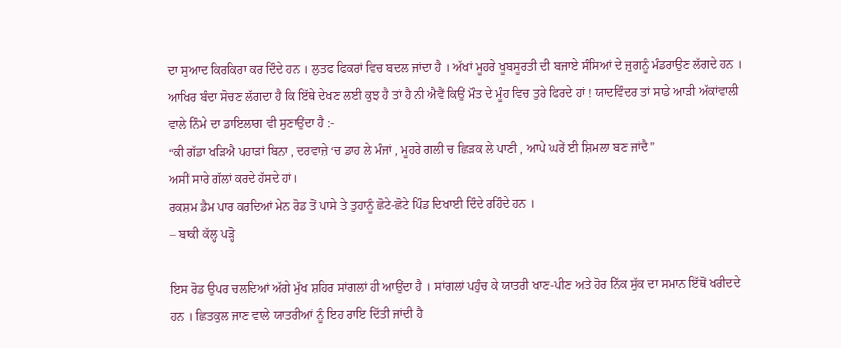ਦਾ ਸੁਆਦ ਕਿਰਕਿਰਾ ਕਰ ਦਿੰਦੇ ਹਨ । ਲੁਤਫ ਫਿਕਰਾਂ ਵਿਚ ਬਦਲ ਜਾਂਦਾ ਹੈ । ਅੱਖਾਂ ਮੂਹਰੇ ਖੂਬਸੂਰਤੀ ਦੀ ਬਜਾਏ ਸੰਸਿਆਂ ਦੇ ਜੁਗਨੂੰ ਮੰਡਰਾਉਣ ਲੱਗਦੇ ਹਨ । ਆਖਿਰ ਬੰਦਾ ਸੋਚਣ ਲੱਗਦਾ ਹੈ ਕਿ ਇੱਥੇ ਦੇਖਣ ਲਈ ਕੁਝ ਹੈ ਤਾਂ ਹੈ ਨੀ ਐਵੈਂ ਕਿਉਂ ਮੌਤ ਦੇ ਮੂੰਹ ਵਿਚ ਤੁਰੇ ਫਿਰਦੇ ਹਾਂ ! ਯਾਦਵਿੰਦਰ ਤਾਂ ਸਾਡੇ ਆੜੀ ਅੱਕਾਂਵਾਲੀ ਵਾਲੇ ਨਿੰਮੇ ਦਾ ਡਾਇਲਾਗ ਵੀ ਸੁਣਾਉਂਦਾ ਹੈ :-
“ਕੀ ਗੱਡਾ ਖੜਿਐ ਪਹਾੜਾਂ ਬਿਨਾ , ਦਰਵਾਜ਼ੇ ‘ਚ ਡਾਹ ਲੇ ਮੰਜਾਂ , ਮੂਹਰੇ ਗਲੀ ਚ ਛਿੜਕ ਲੇ ਪਾਣੀ , ਆਪੇ ਘਰੇਂ ਈ ਸ਼ਿਮਲਾ ਬਣ ਜਾਂਦੈ”
ਅਸੀਂ ਸਾਰੇ ਗੱਲਾਂ ਕਰਦੇ ਹੱਸਦੇ ਹਾਂ।
ਰਕਸ਼ਮ ਡੈਮ ਪਾਰ ਕਰਦਿਆਂ ਮੇਨ ਰੋਡ ਤੋਂ ਪਾਸੇ ਤੇ ਤੁਹਾਨੂੰ ਛੋਟੇ-ਛੋਟੇ ਪਿੰਡ ਦਿਖਾਈ ਦਿੰਦੇ ਰਹਿੰਦੇ ਹਨ ।
– ਬਾਕੀ ਕੱਲ੍ਹ ਪੜ੍ਹੋ

ਇਸ ਰੋਡ ਉਪਰ ਚਲਦਿਆਂ ਅੱਗੇ ਮੁੱਖ ਸ਼ਹਿਰ ਸਾਂਗਲਾਂ ਹੀ ਆਉਂਦਾ ਹੈ । ਸਾਂਗਲਾਂ ਪਹੁੰਚ ਕੇ ਯਾਤਰੀ ਖਾਣ-ਪੀਣ ਅਤੇ ਹੋਰ ਨਿੱਕ ਸੁੱਕ ਦਾ ਸਮਾਨ ਇੱਥੋਂ ਖਰੀਦਦੇ ਹਨ । ਛਿਤਕੁਲ ਜਾਣ ਵਾਲੇ ਯਾਤਰੀਆਂ ਨੂੰ ਇਹ ਰਾਇ ਦਿੱਤੀ ਜਾਂਦੀ ਹੈ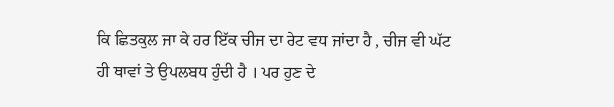ਕਿ ਛਿਤਕੁਲ ਜਾ ਕੇ ਹਰ ਇੱਕ ਚੀਜ ਦਾ ਰੇਟ ਵਧ ਜਾਂਦਾ ਹੈ , ਚੀਜ ਵੀ ਘੱਟ ਹੀ ਥਾਵਾਂ ਤੇ ਉਪਲਬਧ ਹੁੰਦੀ ਹੈ । ਪਰ ਹੁਣ ਦੇ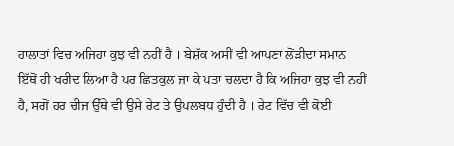ਹਾਲਾਤਾਂ ਵਿਚ ਅਜਿਹਾ ਕੁਝ ਵੀ ਨਹੀਂ ਹੈ । ਬੇਸ਼ੱਕ ਅਸੀਂ ਵੀ ਆਪਣਾ ਲੋਂੜੀਦਾ ਸਮਾਨ ਇੱਥੋਂ ਹੀ ਖਰੀਦ ਲਿਆ ਹੈ ਪਰ ਛਿਤਕੁਲ ਜਾ ਕੇ ਪਤਾ ਚਲਦਾ ਹੈ ਕਿ ਅਜਿਹਾ ਕੁਝ ਵੀ ਨਹੀਂ ਹੈ, ਸਗੋਂ ਹਰ ਚੀਜ ਉੱਥੇ ਵੀ ਉਸੇ ਰੇਟ ਤੇ ਉਪਲਬਧ ਹੁੰਦੀ ਹੈ । ਰੇਟ ਵਿੱਚ ਵੀ ਕੋਈ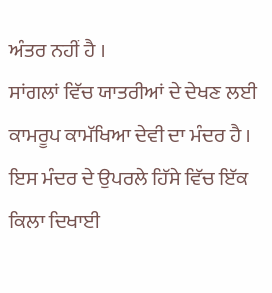ਅੰਤਰ ਨਹੀਂ ਹੈ ।
ਸਾਂਗਲਾਂ ਵਿੱਚ ਯਾਤਰੀਆਂ ਦੇ ਦੇਖਣ ਲਈ ਕਾਮਰੂਪ ਕਾਮੱਖਿਆ ਦੇਵੀ ਦਾ ਮੰਦਰ ਹੈ । ਇਸ ਮੰਦਰ ਦੇ ਉਪਰਲੇ ਹਿੱਸੇ ਵਿੱਚ ਇੱਕ ਕਿਲਾ ਦਿਖਾਈ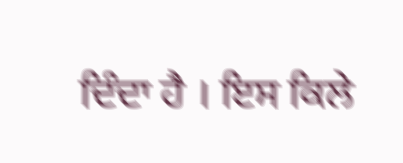ਦਿੰਦਾ ਹੈ । ਇਸ ਕਿਲੇ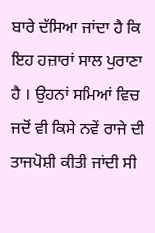ਬਾਰੇ ਦੱਸਿਆ ਜਾਂਦਾ ਹੈ ਕਿ ਇਹ ਹਜ਼ਾਰਾਂ ਸਾਲ ਪੁਰਾਣਾ ਹੈ । ਉਹਨਾਂ ਸਮਿਆਂ ਵਿਚ ਜਦੋਂ ਵੀ ਕਿਸੇ ਨਵੇਂ ਰਾਜੇ ਦੀ ਤਾਜਪੋਸ਼ੀ ਕੀਤੀ ਜਾਂਦੀ ਸੀ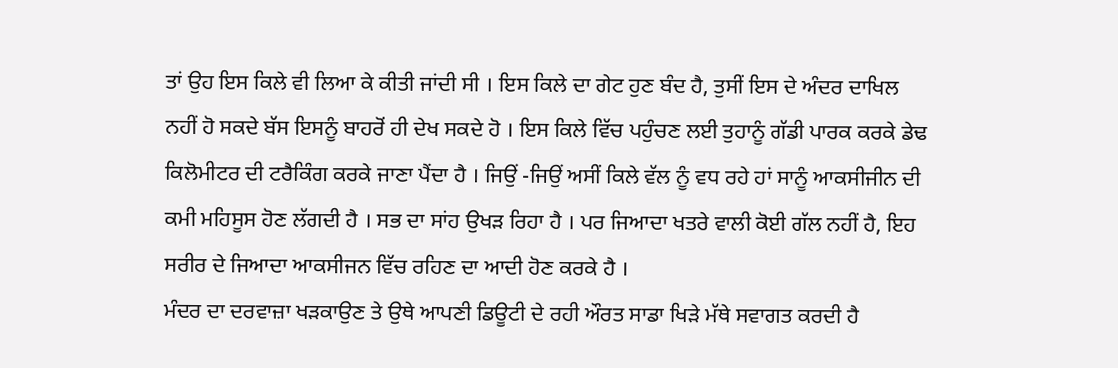ਤਾਂ ਉਹ ਇਸ ਕਿਲੇ ਵੀ ਲਿਆ ਕੇ ਕੀਤੀ ਜਾਂਦੀ ਸੀ । ਇਸ ਕਿਲੇ ਦਾ ਗੇਟ ਹੁਣ ਬੰਦ ਹੈ, ਤੁਸੀਂ ਇਸ ਦੇ ਅੰਦਰ ਦਾਖਿਲ ਨਹੀਂ ਹੋ ਸਕਦੇ ਬੱਸ ਇਸਨੂੰ ਬਾਹਰੋਂ ਹੀ ਦੇਖ ਸਕਦੇ ਹੋ । ਇਸ ਕਿਲੇ ਵਿੱਚ ਪਹੁੰਚਣ ਲਈ ਤੁਹਾਨੂੰ ਗੱਡੀ ਪਾਰਕ ਕਰਕੇ ਡੇਢ ਕਿਲੋਮੀਟਰ ਦੀ ਟਰੈਕਿੰਗ ਕਰਕੇ ਜਾਣਾ ਪੈਂਦਾ ਹੈ । ਜਿਉਂ -ਜਿਉਂ ਅਸੀਂ ਕਿਲੇ ਵੱਲ ਨੂੰ ਵਧ ਰਹੇ ਹਾਂ ਸਾਨੂੰ ਆਕਸੀਜੀਨ ਦੀ ਕਮੀ ਮਹਿਸੂਸ ਹੋਣ ਲੱਗਦੀ ਹੈ । ਸਭ ਦਾ ਸਾਂਹ ਉਖੜ ਰਿਹਾ ਹੈ । ਪਰ ਜਿਆਦਾ ਖਤਰੇ ਵਾਲੀ ਕੋਈ ਗੱਲ ਨਹੀਂ ਹੈ, ਇਹ ਸਰੀਰ ਦੇ ਜਿਆਦਾ ਆਕਸੀਜਨ ਵਿੱਚ ਰਹਿਣ ਦਾ ਆਦੀ ਹੋਣ ਕਰਕੇ ਹੈ ।
ਮੰਦਰ ਦਾ ਦਰਵਾਜ਼ਾ ਖੜਕਾਉਣ ਤੇ ਉਥੇ ਆਪਣੀ ਡਿਊਟੀ ਦੇ ਰਹੀ ਔਰਤ ਸਾਡਾ ਖਿੜੇ ਮੱਥੇ ਸਵਾਗਤ ਕਰਦੀ ਹੈ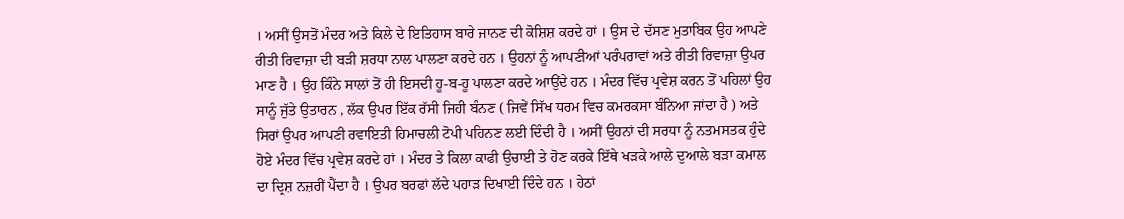। ਅਸੀਂ ਉਸਤੋਂ ਮੰਦਰ ਅਤੇ ਕਿਲੇ ਦੇ ਇਤਿਹਾਸ ਬਾਰੇ ਜਾਨਣ ਦੀ ਕੋਸ਼ਿਸ਼ ਕਰਦੇ ਹਾਂ । ਉਸ ਦੇ ਦੱਸਣ ਮੁਤਾਬਿਕ ਉਹ ਆਪਣੇ ਰੀਤੀ ਰਿਵਾਜ਼ਾ ਦੀ ਬੜੀ ਸ਼ਰਧਾ ਨਾਲ ਪਾਲਣਾ ਕਰਦੇ ਹਨ । ਉਹਨਾਂ ਨੂੰ ਆਪਣੀਆਂ ਪਰੰਪਰਾਵਾਂ ਅਤੇ ਰੀਤੀ ਰਿਵਾਜ਼ਾ ਉਪਰ ਮਾਣ ਹੈ । ਉਹ ਕਿੰਨੇ ਸਾਲਾਂ ਤੋਂ ਹੀ ਇਸਦੀ ਹੂ-ਬ-ਹੂ ਪਾਲਣਾ ਕਰਦੇ ਆਉਂਦੇ ਹਨ । ਮੰਦਰ ਵਿੱਚ ਪ੍ਰਵੇਸ਼ ਕਰਨ ਤੋਂ ਪਹਿਲਾਂ ਉਹ ਸਾਨੂੰ ਜੁੱਤੇ ਉਤਾਰਨ , ਲੱਕ ਉਪਰ ਇੱਕ ਰੱਸੀ ਜਿਹੀ ਬੰਨਣ ( ਜਿਵੇਂ ਸਿੱਖ ਧਰਮ ਵਿਚ ਕਮਰਕਸਾ ਬੰਨਿਆ ਜਾਂਦਾ ਹੈ ) ਅਤੇ ਸਿਰਾਂ ਉਪਰ ਆਪਣੀ ਰਵਾਇਤੀ ਹਿਮਾਚਲੀ ਟੋਪੀ ਪਹਿਨਣ ਲਈ ਦਿੰਦੀ ਹੈ । ਅਸੀਂ ਉਹਨਾਂ ਦੀ ਸਰਧਾ ਨੂੰ ਨਤਮਸਤਕ ਹੁੰਦੇ ਹੋਏ ਮੰਦਰ ਵਿੱਚ ਪ੍ਰਵੇਸ਼ ਕਰਦੇ ਹਾਂ । ਮੰਦਰ ਤੇ ਕਿਲਾ ਕਾਫੀ ਉਚਾਈ ਤੇ ਹੋਣ ਕਰਕੇ ਇੱਥੇ ਖੜਕੇ ਆਲੇ ਦੁਆਲੇ ਬੜਾ ਕਮਾਲ ਦਾ ਦ੍ਰਿਸ਼ ਨਜ਼ਰੀਂ ਪੈਂਦਾ ਹੈ । ਉਪਰ ਬਰਫਾਂ ਲੱਦੇ ਪਹਾੜ ਦਿਖਾਈ ਦਿੰਦੇ ਹਨ । ਹੇਠਾਂ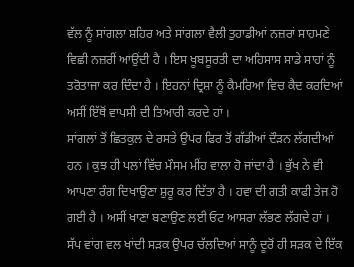ਵੱਲ ਨੂੰ ਸਾਂਗਲਾ ਸ਼ਹਿਰ ਅਤੇ ਸਾਂਗਲਾ ਵੈਲੀ ਤੁਹਾਡੀਆਂ ਨਜ਼ਰਾਂ ਸਾਹਮਣੇ ਵਿਛੀ ਨਜ਼ਰੀਂ ਆਉਂਦੀ ਹੈ । ਇਸ ਖੂਬਸੂਰਤੀ ਦਾ ਅਹਿਸਾਸ ਸਾਡੇ ਸਾਹਾਂ ਨੂੰ ਤਰੋਤਾਜਾ ਕਰ ਦਿੰਦਾ ਹੈ । ਇਹਨਾਂ ਦ੍ਰਿਸ਼ਾ ਨੂੰ ਕੈਮਰਿਆ ਵਿਚ ਕੈਦ ਕਰਦਿਆਂ ਅਸੀਂ ਇੱਥੋਂ ਵਾਪਸੀ ਦੀ ਤਿਆਰੀ ਕਰਦੇ ਹਾਂ ।
ਸਾਂਗਲਾਂ ਤੋਂ ਛਿਤਕੁਲ ਦੇ ਰਸਤੇ ਉਪਰ ਫਿਰ ਤੋਂ ਗੱਡੀਆਂ ਦੌੜਨ ਲੱਗਦੀਆਂ ਹਨ । ਕੁਝ ਹੀ ਪਲਾਂ ਵਿੱਚ ਮੌਸਮ ਮੀਂਹ ਵਾਲਾ ਹੋ ਜਾਂਦਾ ਹੈ । ਭੁੱਖ ਨੇ ਵੀ ਆਪਣਾ ਰੰਗ ਦਿਖਾਉਣਾ ਸ਼ੁਰੂ ਕਰ ਦਿੱਤਾ ਹੈ । ਹਵਾ ਦੀ ਗਤੀ ਕਾਫੀ ਤੇਜ ਹੋ ਗਈ ਹੈ । ਅਸੀਂ ਖਾਣਾ ਬਣਾਉਣ ਲਈ ਓਟ ਆਸਰਾ ਲੱਭਣ ਲੱਗਦੇ ਹਾਂ । ਸੱਪ ਵਾਂਗ ਵਲ ਖਾਂਦੀ ਸੜਕ ਉਪਰ ਚੱਲਦਿਆਂ ਸਾਨੂੰ ਦੂਰੋਂ ਹੀ ਸੜਕ ਦੇ ਇੱਕ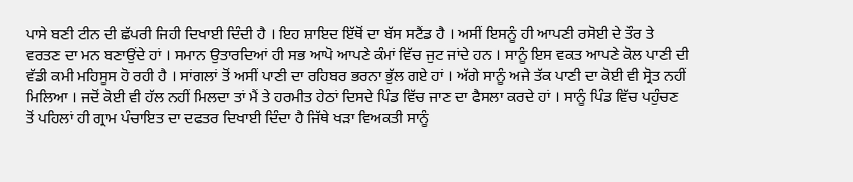ਪਾਸੇ ਬਣੀ ਟੀਨ ਦੀ ਛੱਪਰੀ ਜਿਹੀ ਦਿਖਾਈ ਦਿੰਦੀ ਹੈ । ਇਹ ਸ਼ਾਇਦ ਇੱਥੋਂ ਦਾ ਬੱਸ ਸਟੈਂਡ ਹੈ । ਅਸੀਂ ਇਸਨੂੰ ਹੀ ਆਪਣੀ ਰਸੋਈ ਦੇ ਤੌਰ ਤੇ ਵਰਤਣ ਦਾ ਮਨ ਬਣਾਉਂਦੇ ਹਾਂ । ਸਮਾਨ ਉਤਾਰਦਿਆਂ ਹੀ ਸਭ ਆਪੋ ਆਪਣੇ ਕੰਮਾਂ ਵਿੱਚ ਜੁਟ ਜਾਂਦੇ ਹਨ । ਸਾਨੂੰ ਇਸ ਵਕਤ ਆਪਣੇ ਕੋਲ ਪਾਣੀ ਦੀ ਵੱਡੀ ਕਮੀ ਮਹਿਸੂਸ ਹੋ ਰਹੀ ਹੈ । ਸਾਂਗਲਾਂ ਤੋਂ ਅਸੀਂ ਪਾਣੀ ਦਾ ਰਹਿਬਰ ਭਰਨਾ ਭੁੱਲ ਗਏ ਹਾਂ । ਅੱਗੇ ਸਾਨੂੰ ਅਜੇ ਤੱਕ ਪਾਣੀ ਦਾ ਕੋਈ ਵੀ ਸ੍ਰੋਤ ਨਹੀਂ ਮਿਲਿਆ । ਜਦੋਂ ਕੋਈ ਵੀ ਹੱਲ ਨਹੀਂ ਮਿਲਦਾ ਤਾਂ ਮੈਂ ਤੇ ਹਰਮੀਤ ਹੇਠਾਂ ਦਿਸਦੇ ਪਿੰਡ ਵਿੱਚ ਜਾਣ ਦਾ ਫੈਸਲਾ ਕਰਦੇ ਹਾਂ । ਸਾਨੂੰ ਪਿੰਡ ਵਿੱਚ ਪਹੁੰਚਣ ਤੋਂ ਪਹਿਲਾਂ ਹੀ ਗ੍ਰਾਮ ਪੰਚਾਇਤ ਦਾ ਦਫਤਰ ਦਿਖਾਈ ਦਿੰਦਾ ਹੈ ਜਿੱਥੇ ਖੜਾ ਵਿਅਕਤੀ ਸਾਨੂੰ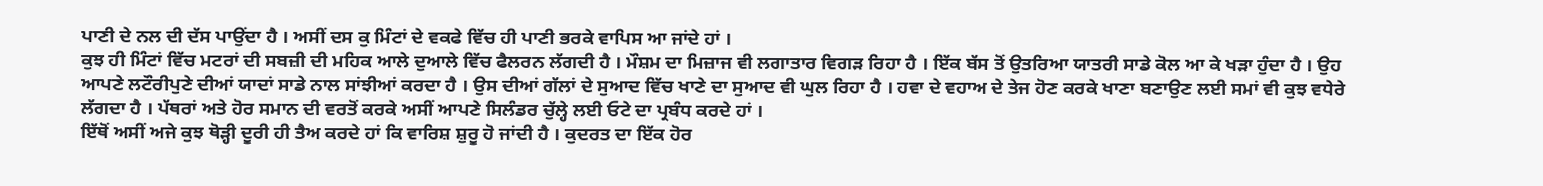ਪਾਣੀ ਦੇ ਨਲ ਦੀ ਦੱਸ ਪਾਉਂਦਾ ਹੈ । ਅਸੀਂ ਦਸ ਕੁ ਮਿੰਟਾਂ ਦੇ ਵਕਫੇ ਵਿੱਚ ਹੀ ਪਾਣੀ ਭਰਕੇ ਵਾਪਿਸ ਆ ਜਾਂਦੇ ਹਾਂ ।
ਕੁਝ ਹੀ ਮਿੰਟਾਂ ਵਿੱਚ ਮਟਰਾਂ ਦੀ ਸਬਜ਼ੀ ਦੀ ਮਹਿਕ ਆਲੇ ਦੁਆਲੇ ਵਿੱਚ ਫੈਲਰਨ ਲੱਗਦੀ ਹੈ । ਮੌਸ਼ਮ ਦਾ ਮਿਜ਼ਾਜ ਵੀ ਲਗਾਤਾਰ ਵਿਗੜ ਰਿਹਾ ਹੈ । ਇੱਕ ਬੱਸ ਤੋਂ ਉਤਰਿਆ ਯਾਤਰੀ ਸਾਡੇ ਕੋਲ ਆ ਕੇ ਖੜਾ ਹੁੰਦਾ ਹੈ । ਉਹ ਆਪਣੇ ਲਟੌਰੀਪੁਣੇ ਦੀਆਂ ਯਾਦਾਂ ਸਾਡੇ ਨਾਲ ਸਾਂਝੀਆਂ ਕਰਦਾ ਹੈ । ਉਸ ਦੀਆਂ ਗੱਲਾਂ ਦੇ ਸੁਆਦ ਵਿੱਚ ਖਾਣੇ ਦਾ ਸੁਆਦ ਵੀ ਘੁਲ ਰਿਹਾ ਹੈ । ਹਵਾ ਦੇ ਵਹਾਅ ਦੇ ਤੇਜ ਹੋਣ ਕਰਕੇ ਖਾਣਾ ਬਣਾਉਣ ਲਈ ਸਮਾਂ ਵੀ ਕੁਝ ਵਧੇਰੇ ਲੱਗਦਾ ਹੈ । ਪੱਥਰਾਂ ਅਤੇ ਹੋਰ ਸਮਾਨ ਦੀ ਵਰਤੋਂ ਕਰਕੇ ਅਸੀਂ ਆਪਣੇ ਸਿਲੰਡਰ ਚੁੱਲ੍ਹੇ ਲਈ ਓਟੇ ਦਾ ਪ੍ਰਬੰਧ ਕਰਦੇ ਹਾਂ ।
ਇੱਥੋਂ ਅਸੀਂ ਅਜੇ ਕੁਝ ਥੋੜ੍ਹੀ ਦੂਰੀ ਹੀ ਤੈਅ ਕਰਦੇ ਹਾਂ ਕਿ ਵਾਰਿਸ਼ ਸ਼ੁਰੂ ਹੋ ਜਾਂਦੀ ਹੈ । ਕੁਦਰਤ ਦਾ ਇੱਕ ਹੋਰ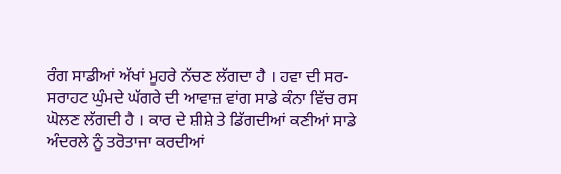ਰੰਗ ਸਾਡੀਆਂ ਅੱਖਾਂ ਮੂਹਰੇ ਨੱਚਣ ਲੱਗਦਾ ਹੈ । ਹਵਾ ਦੀ ਸਰ-ਸਰਾਹਟ ਘੁੰਮਦੇ ਘੱਗਰੇ ਦੀ ਆਵਾਜ਼ ਵਾਂਗ ਸਾਡੇ ਕੰਨਾ ਵਿੱਚ ਰਸ ਘੋਲਣ ਲੱਗਦੀ ਹੈ । ਕਾਰ ਦੇ ਸ਼ੀਸ਼ੇ ਤੇ ਡਿੱਗਦੀਆਂ ਕਣੀਆਂ ਸਾਡੇ ਅੰਦਰਲੇ ਨੂੰ ਤਰੋਤਾਜਾ ਕਰਦੀਆਂ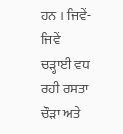ਹਨ । ਜਿਵੇਂ-ਜਿਵੇਂ ਚੜ੍ਹਾਈ ਵਧ ਰਹੀ ਰਸਤਾ ਚੌੜਾ ਅਤੇ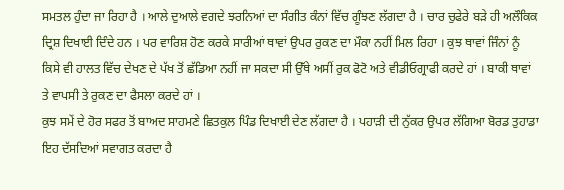ਸਮਤਲ ਹੁੰਦਾ ਜਾ ਰਿਹਾ ਹੈ । ਆਲੇ ਦੁਆਲੇ ਵਗਦੇ ਝਰਨਿਆਂ ਦਾ ਸੰਗੀਤ ਕੰਨਾਂ ਵਿੱਚ ਗੂੰਝਣ ਲੱਗਦਾ ਹੈ । ਚਾਰ ਚੁਫੇਰੇ ਬੜੇ ਹੀ ਅਲੌਕਿਕ ਦ੍ਰਿਸ਼ ਦਿਖਾਈ ਦਿੰਦੇ ਹਨ । ਪਰ ਵਾਰਿਸ਼ ਹੋਣ ਕਰਕੇ ਸਾਰੀਆਂ ਥਾਵਾਂ ਉਪਰ ਰੁਕਣ ਦਾ ਮੌਕਾ ਨਹੀਂ ਮਿਲ ਰਿਹਾ । ਕੁਝ ਥਾਵਾਂ ਜਿੰਨਾਂ ਨੂੰ ਕਿਸੇ ਵੀ ਹਾਲਤ ਵਿੱਚ ਦੇਖਣ ਦੇ ਪੱਖ ਤੋਂ ਛੱਡਿਆ ਨਹੀਂ ਜਾ ਸਕਦਾ ਸੀ ਉੱਥੇ ਅਸੀਂ ਰੁਕ ਫੋਟੋ ਅਤੇ ਵੀਡੀਓਗ੍ਰਾਫੀ ਕਰਦੇ ਹਾਂ । ਬਾਕੀ ਥਾਵਾਂ ਤੇ ਵਾਪਸੀ ਤੇ ਰੁਕਣ ਦਾ ਫੈਸਲਾ ਕਰਦੇ ਹਾਂ ।
ਕੁਝ ਸਮੇਂ ਦੇ ਹੋਰ ਸਫਰ ਤੋਂ ਬਾਅਦ ਸਾਹਮਣੇ ਛਿਤਕੁਲ ਪਿੰਡ ਦਿਖਾਈ ਦੇਣ ਲੱਗਦਾ ਹੈ । ਪਹਾੜੀ ਦੀ ਨੁੱਕਰ ਉਪਰ ਲੱਗਿਆ ਬੋਰਡ ਤੁਹਾਡਾ ਇਹ ਦੱਸਦਿਆਂ ਸਵਾਗਤ ਕਰਦਾ ਹੈ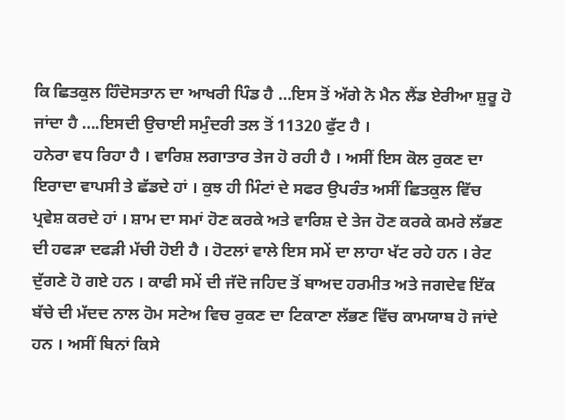ਕਿ ਛਿਤਕੁਲ ਹਿੰਦੋਸਤਾਨ ਦਾ ਆਖਰੀ ਪਿੰਡ ਹੈ …ਇਸ ਤੋਂ ਅੱਗੇ ਨੋ ਮੈਨ ਲੈਂਡ ਏਰੀਆ ਸ਼ੁਰੂ ਹੋ ਜਾਂਦਾ ਹੈ ….ਇਸਦੀ ਉਚਾਈ ਸਮੁੰਦਰੀ ਤਲ ਤੋਂ 11320 ਫੁੱਟ ਹੈ ।
ਹਨੇਰਾ ਵਧ ਰਿਹਾ ਹੈ । ਵਾਰਿਸ਼ ਲਗਾਤਾਰ ਤੇਜ ਹੋ ਰਹੀ ਹੈ । ਅਸੀਂ ਇਸ ਕੋਲ ਰੁਕਣ ਦਾ ਇਰਾਦਾ ਵਾਪਸੀ ਤੇ ਛੱਡਦੇ ਹਾਂ । ਕੁਝ ਹੀ ਮਿੰਟਾਂ ਦੇ ਸਫਰ ਉਪਰੰਤ ਅਸੀਂ ਛਿਤਕੁਲ ਵਿੱਚ ਪ੍ਰਵੇਸ਼ ਕਰਦੇ ਹਾਂ । ਸ਼ਾਮ ਦਾ ਸਮਾਂ ਹੋਣ ਕਰਕੇ ਅਤੇ ਵਾਰਿਸ਼ ਦੇ ਤੇਜ ਹੋਣ ਕਰਕੇ ਕਮਰੇ ਲੱਭਣ ਦੀ ਹਫੜਾ ਦਫੜੀ ਮੱਚੀ ਹੋਈ ਹੈ । ਹੋਟਲਾਂ ਵਾਲੇ ਇਸ ਸਮੇਂ ਦਾ ਲਾਹਾ ਖੱਟ ਰਹੇ ਹਨ । ਰੇਟ ਦੁੱਗਣੇ ਹੋ ਗਏ ਹਨ । ਕਾਫੀ ਸਮੇਂ ਦੀ ਜੱਦੋ ਜਹਿਦ ਤੋਂ ਬਾਅਦ ਹਰਮੀਤ ਅਤੇ ਜਗਦੇਵ ਇੱਕ ਬੱਚੇ ਦੀ ਮੱਦਦ ਨਾਲ ਹੋਮ ਸਟੇਅ ਵਿਚ ਰੁਕਣ ਦਾ ਟਿਕਾਣਾ ਲੱਭਣ ਵਿੱਚ ਕਾਮਯਾਬ ਹੋ ਜਾਂਦੇ ਹਨ । ਅਸੀਂ ਬਿਨਾਂ ਕਿਸੇ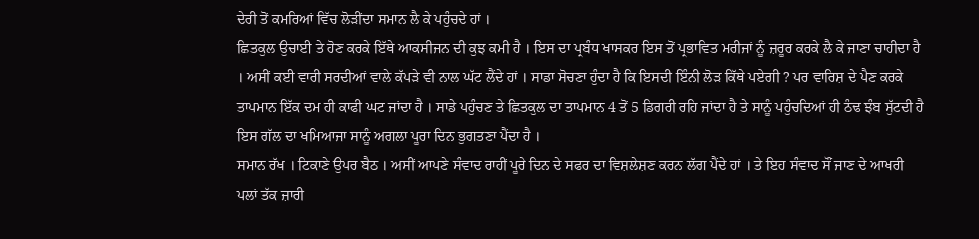ਦੇਰੀ ਤੋਂ ਕਮਰਿਆਂ ਵਿੱਚ ਲੋੜੀਂਦਾ ਸਮਾਨ ਲੈ ਕੇ ਪਹੁੰਚਦੇ ਹਾਂ ।
ਛਿਤਕੁਲ ਉਚਾਈ ਤੇ ਹੋਣ ਕਰਕੇ ਇੱਥੇ ਆਕਸੀਜਨ ਦੀ ਕੁਝ ਕਮੀ ਹੈ । ਇਸ ਦਾ ਪ੍ਰਬੰਧ ਖਾਸਕਰ ਇਸ ਤੋਂ ਪ੍ਰਭਾਵਿਤ ਮਰੀਜਾਂ ਨੂੰ ਜ਼ਰੂਰ ਕਰਕੇ ਲੈ ਕੇ ਜਾਣਾ ਚਾਹੀਦਾ ਹੈ । ਅਸੀਂ ਕਈ ਵਾਰੀ ਸਰਦੀਆਂ ਵਾਲੇ ਕੱਪੜੇ ਵੀ ਨਾਲ ਘੱਟ ਲੈਂਦੇ ਹਾਂ । ਸਾਡਾ ਸੋਚਣਾ ਹੁੰਦਾ ਹੈ ਕਿ ਇਸਦੀ ਇੰਨੀ ਲੋੜ ਕਿੱਥੇ ਪਏਗੀ ? ਪਰ ਵਾਰਿਸ਼ ਦੇ ਪੈਣ ਕਰਕੇ ਤਾਪਮਾਨ ਇੱਕ ਦਮ ਹੀ ਕਾਫੀ ਘਟ ਜਾਂਦਾ ਹੈ । ਸਾਡੇ ਪਹੁੰਚਣ ਤੇ ਛਿਤਕੁਲ ਦਾ ਤਾਪਮਾਨ 4 ਤੋਂ 5 ਡਿਗਰੀ ਰਹਿ ਜਾਂਦਾ ਹੈ ਤੇ ਸਾਨੂੰ ਪਹੁੰਚਦਿਆਂ ਹੀ ਠੰਢ ਝੰਬ ਸੁੱਟਦੀ ਹੈ ਇਸ ਗੱਲ ਦਾ ਖਮਿਆਜਾ ਸਾਨੂੰ ਅਗਲਾ ਪੂਰਾ ਦਿਨ ਭੁਗਤਣਾ ਪੈਂਦਾ ਹੈ ।
ਸਮਾਨ ਰੱਖ । ਟਿਕਾਣੇ ਉਪਰ ਬੈਠ । ਅਸੀਂ ਆਪਣੇ ਸੰਵਾਦ ਰਾਹੀਂ ਪੂਰੇ ਦਿਨ ਦੇ ਸਫਰ ਦਾ ਵਿਸ਼ਲੇਸ਼ਣ ਕਰਨ ਲੱਗ ਪੈਂਦੇ ਹਾਂ । ਤੇ ਇਹ ਸੰਵਾਦ ਸੌਂ ਜਾਣ ਦੇ ਆਖਰੀ ਪਲਾਂ ਤੱਕ ਜ਼ਾਰੀ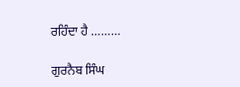ਰਹਿੰਦਾ ਹੈ ………

ਗੁਰਨੈਬ ਸਿੰਘ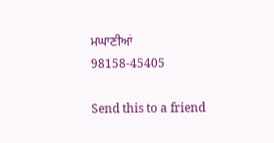ਮਘਾਣੀਆਂ
98158-45405

Send this to a friend